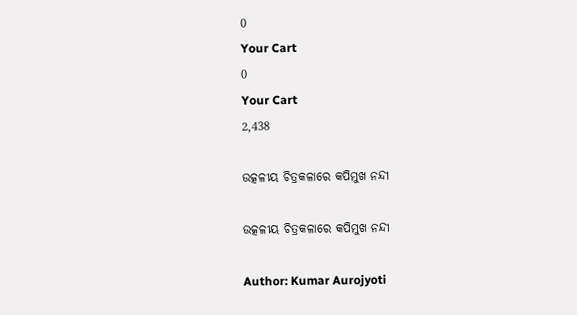0
Your Cart
0
Your Cart
2,438

ଉତ୍କଳୀୟ ଚିତ୍ରକଳାରେ କପିମୁଖ ନନ୍ଦୀ

ଉତ୍କଳୀୟ ଚିତ୍ରକଳାରେ କପିମୁଖ ନନ୍ଦୀ

Author: Kumar Aurojyoti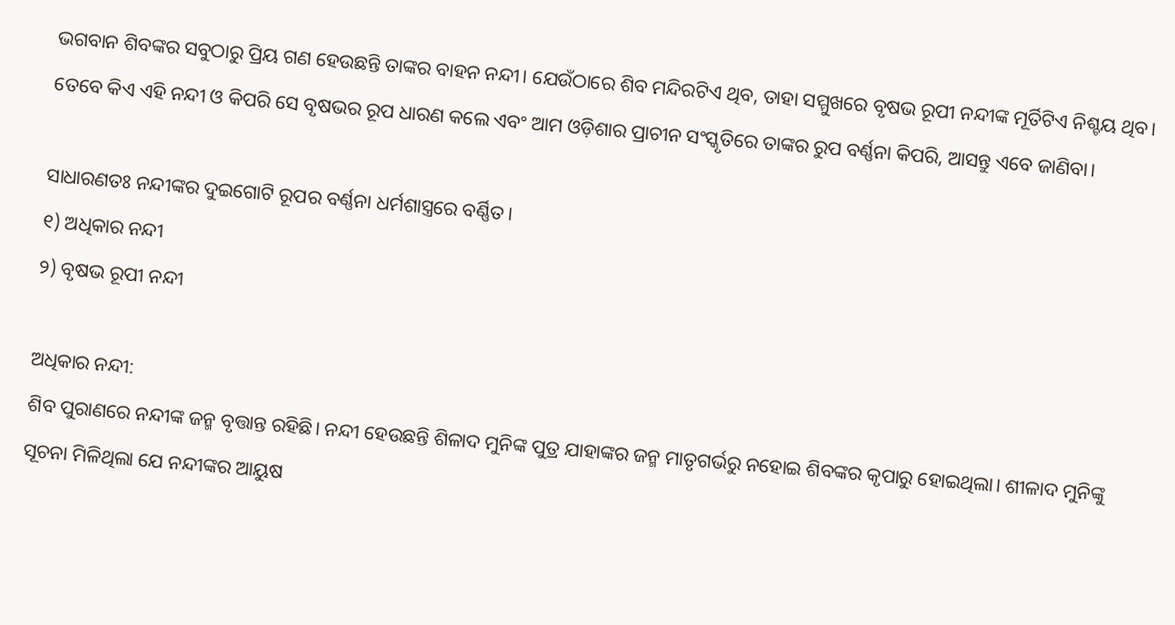ଭଗବାନ ଶିବଙ୍କର ସବୁଠାରୁ ପ୍ରିୟ ଗଣ ହେଉଛନ୍ତି ତାଙ୍କର ବାହନ ନନ୍ଦୀ। ଯେଉଁଠାରେ ଶିବ ମନ୍ଦିରଟିଏ ଥିବ, ତାହା ସମ୍ମୁଖରେ ବୃଷଭ ରୂପୀ ନନ୍ଦୀଙ୍କ ମୂର୍ତିଟିଏ ନିଶ୍ଚୟ ଥିବ। ତେବେ କିଏ ଏହି ନନ୍ଦୀ ଓ କିପରି ସେ ବୃଷଭର ରୂପ ଧାରଣ କଲେ ଏବଂ ଆମ ଓଡ଼ିଶାର ପ୍ରାଚୀନ ସଂସ୍କୃତିରେ ତାଙ୍କର ରୁପ ବର୍ଣ୍ଣନା କିପରି, ଆସନ୍ତୁ ଏବେ ଜାଣିବା।

ସାଧାରଣତଃ ନନ୍ଦୀଙ୍କର ଦୁଇଗୋଟି ରୂପର ବର୍ଣ୍ଣନା ଧର୍ମଶାସ୍ତ୍ରରେ ବର୍ଣ୍ଣିତ।
୧) ଅଧିକାର ନନ୍ଦୀ
୨) ବୃଷଭ ରୂପୀ ନନ୍ଦୀ

ଅଧିକାର ନନ୍ଦୀ:
ଶିବ ପୁରାଣରେ ନନ୍ଦୀଙ୍କ ଜନ୍ମ ବୃତ୍ତାନ୍ତ ରହିଛି। ନନ୍ଦୀ ହେଉଛନ୍ତି ଶିଳାଦ ମୁନିଙ୍କ ପୁତ୍ର ଯାହାଙ୍କର ଜନ୍ମ ମାତୃଗର୍ଭରୁ ନହୋଇ ଶିବଙ୍କର କୃପାରୁ ହୋଇଥିଲା। ଶୀଳାଦ ମୁନିଙ୍କୁ ସୂଚନା ମିଳିଥିଲା ଯେ ନନ୍ଦୀଙ୍କର ଆୟୁଷ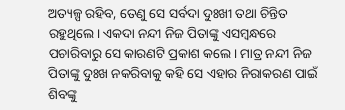ଅତ୍ୟଳ୍ପ ରହିବ, ତେଣୁ ସେ ସର୍ବଦା ଦୁଃଖୀ ତଥା ଚିନ୍ତିତ ରହୁଥିଲେ। ଏକଦା ନନ୍ଦୀ ନିଜ ପିତାଙ୍କୁ ଏସମ୍ବନ୍ଧରେ ପଚାରିବାରୁ ସେ କାରଣଟି ପ୍ରକାଶ କଲେ। ମାତ୍ର ନନ୍ଦୀ ନିଜ ପିତାଙ୍କୁ ଦୁଃଖ ନକରିବାକୁ କହି ସେ ଏହାର ନିରାକରଣ ପାଇଁ ଶିବଙ୍କୁ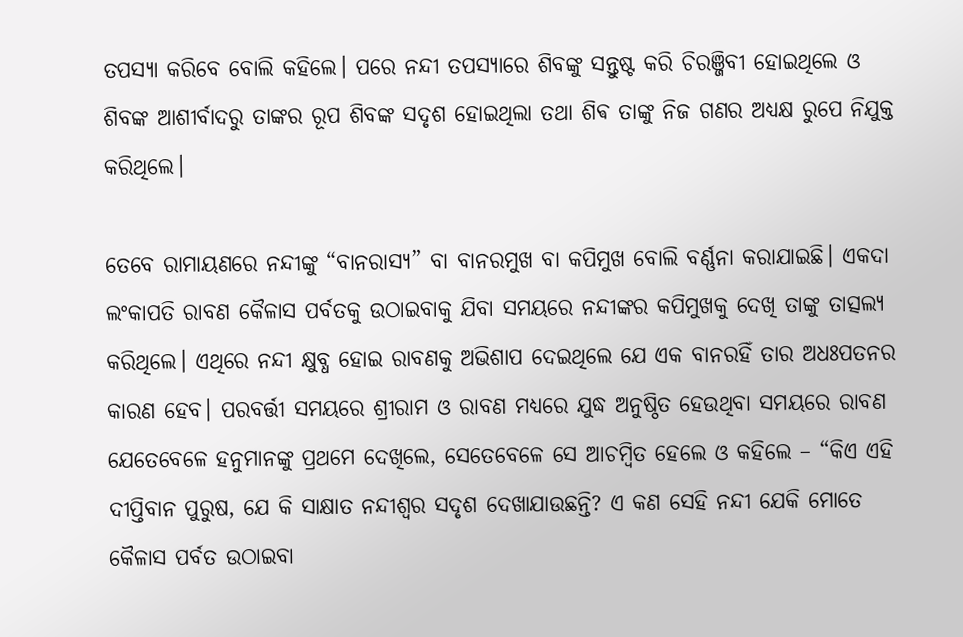ତପସ୍ୟା କରିବେ ବୋଲି କହିଲେ। ପରେ ନନ୍ଦୀ ତପସ୍ୟାରେ ଶିବଙ୍କୁ ସନ୍ତୁଷ୍ଟ କରି ଚିରଞ୍ଜିବୀ ହୋଇଥିଲେ ଓ ଶିବଙ୍କ ଆଶୀର୍ବାଦରୁ ତାଙ୍କର ରୂପ ଶିବଙ୍କ ସଦୃଶ ହୋଇଥିଲା ତଥା ଶିଵ ତାଙ୍କୁ ନିଜ ଗଣର ଅଧ୍ୟକ୍ଷ ରୁପେ ନିଯୁକ୍ତ କରିଥିଲେ।

ତେବେ ରାମାୟଣରେ ନନ୍ଦୀଙ୍କୁ “ବାନରାସ୍ୟ” ବା ବାନରମୁଖ ବା କପିମୁଖ ବୋଲି ବର୍ଣ୍ଣନା କରାଯାଇଛି। ଏକଦା ଲଂକାପତି ରାବଣ କୈଳାସ ପର୍ବତକୁ ଉଠାଇବାକୁ ଯିବା ସମୟରେ ନନ୍ଦୀଙ୍କର କପିମୁଖକୁ ଦେଖି ତାଙ୍କୁ ତାତ୍ସଲ୍ୟ କରିଥିଲେ। ଏଥିରେ ନନ୍ଦୀ କ୍ଷୁବ୍ଧ ହୋଇ ରାବଣକୁ ଅଭିଶାପ ଦେଇଥିଲେ ଯେ ଏକ ବାନରହିଁ ତାର ଅଧଃପତନର କାରଣ ହେବ। ପରବର୍ତ୍ତୀ ସମୟରେ ଶ୍ରୀରାମ ଓ ରାବଣ ମଧ୍ୟରେ ଯୁଦ୍ଧ ଅନୁଷ୍ଠିତ ହେଉଥିବା ସମୟରେ ରାବଣ ଯେତେବେଳେ ହନୁମାନଙ୍କୁ ପ୍ରଥମେ ଦେଖିଲେ, ସେତେବେଳେ ସେ ଆଚମ୍ବିତ ହେଲେ ଓ କହିଲେ – “କିଏ ଏହି ଦୀପ୍ତିବାନ ପୁରୁଷ, ଯେ କି ସାକ୍ଷାତ ନନ୍ଦୀଶ୍ୱର ସଦୃଶ ଦେଖାଯାଉଛନ୍ତି? ଏ କଣ ସେହି ନନ୍ଦୀ ଯେକି ମୋତେ କୈଳାସ ପର୍ବତ ଉଠାଇବା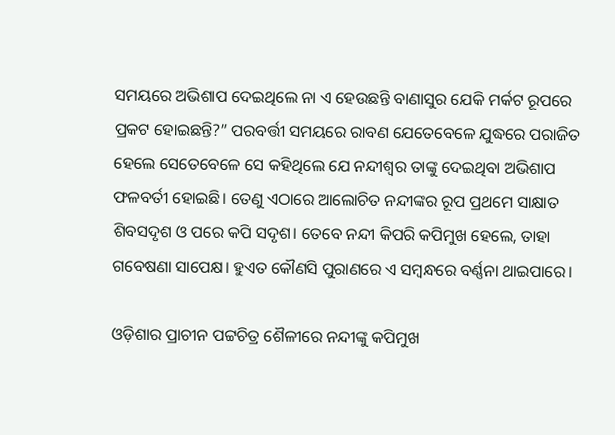ସମୟରେ ଅଭିଶାପ ଦେଇଥିଲେ ନା ଏ ହେଉଛନ୍ତି ବାଣାସୁର ଯେକି ମର୍କଟ ରୂପରେ ପ୍ରକଟ ହୋଇଛନ୍ତି?” ପରବର୍ତ୍ତୀ ସମୟରେ ରାବଣ ଯେତେବେଳେ ଯୁଦ୍ଧରେ ପରାଜିତ ହେଲେ ସେତେବେଳେ ସେ କହିଥିଲେ ଯେ ନନ୍ଦୀଶ୍ୱର ତାଙ୍କୁ ଦେଇଥିବା ଅଭିଶାପ ଫଳବର୍ତୀ ହୋଇଛି। ତେଣୁ ଏଠାରେ ଆଲୋଚିତ ନନ୍ଦୀଙ୍କର ରୂପ ପ୍ରଥମେ ସାକ୍ଷାତ ଶିବସଦୃଶ ଓ ପରେ କପି ସଦୃଶ। ତେବେ ନନ୍ଦୀ କିପରି କପିମୁଖ ହେଲେ, ତାହା ଗବେଷଣା ସାପେକ୍ଷ। ହୁଏତ କୌଣସି ପୁରାଣରେ ଏ ସମ୍ବନ୍ଧରେ ବର୍ଣ୍ଣନା ଥାଇପାରେ।

ଓଡ଼ିଶାର ପ୍ରାଚୀନ ପଟ୍ଟଚିତ୍ର ଶୈଳୀରେ ନନ୍ଦୀଙ୍କୁ କପିମୁଖ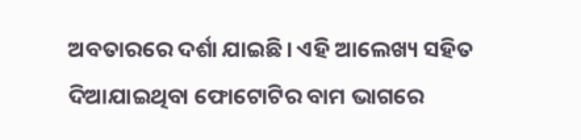ଅବତାରରେ ଦର୍ଶା ଯାଇଛି। ଏହି ଆଲେଖ୍ୟ ସହିତ ଦିଆଯାଇଥିବା ଫୋଟୋଟିର ବାମ ଭାଗରେ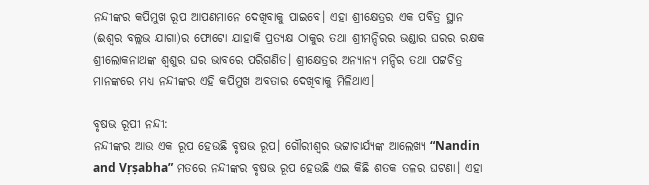ନନ୍ଦୀଙ୍କର କପିମୁଖ ରୂପ ଆପଣମାନେ ଦେଖିବାକୁ ପାଇବେ। ଏହା ଶ୍ରୀକ୍ଷେତ୍ରର ଏକ ପବିତ୍ର ସ୍ଥାନ (ଈଶ୍ବର ବଲ୍ଲଭ ଯାଗା)ର ଫୋଟୋ ଯାହାକି ପ୍ରତ୍ୟକ୍ଷ ଠାକୁର ତଥା ଶ୍ରୀମନ୍ଦିରର ଭଣ୍ଡାର ଘରର ରକ୍ଷକ ଶ୍ରୀଲୋକନାଥଙ୍କ ଶ୍ବଶୁର ଘର ଭାବରେ ପରିଗଣିତ। ଶ୍ରୀକ୍ଷେତ୍ରର ଅନ୍ୟାନ୍ୟ ମନ୍ଦିର ତଥା ପଟ୍ଟଚିତ୍ର ମାନଙ୍କରେ ମଧ୍ୟ ନନ୍ଦୀଙ୍କର ଏହି କପିମୁଖ ଅବତାର ଦେଖିବାକୁ ମିଳିଥାଏ।

ବୃଷଭ ରୂପୀ ନନ୍ଦୀ:
ନନ୍ଦୀଙ୍କର ଆଉ ଏକ ରୂପ ହେଉଛି ବୃଷଭ ରୂପ। ଗୌରୀଶ୍ବର ଭଟ୍ଟାଚାର୍ଯ୍ୟଙ୍କ ଆଲେଖ୍ୟ “Nandin and Vṛṣabha” ମତରେ ନନ୍ଦୀଙ୍କର ବୃଷଭ ରୂପ ହେଉଛି ଏଇ କିଛି ଶତକ ତଳର ଘଟଣା। ଏହା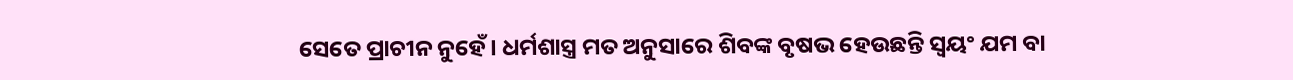ସେତେ ପ୍ରାଚୀନ ନୁହେଁ। ଧର୍ମଶାସ୍ତ୍ର ମତ ଅନୁସାରେ ଶିବଙ୍କ ବୃଷଭ ହେଉଛନ୍ତି ସ୍ୱୟଂ ଯମ ବା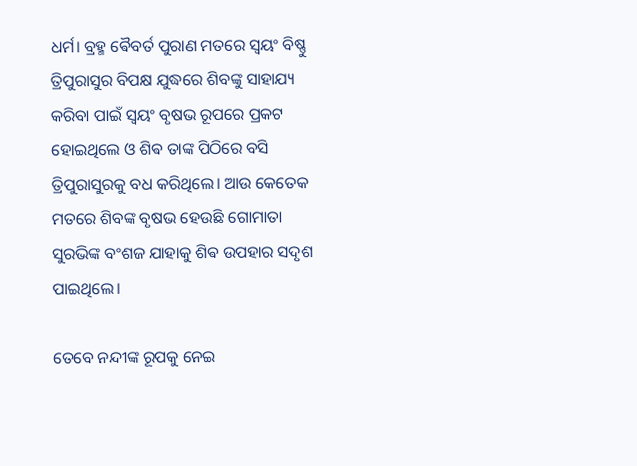ଧର୍ମ। ବ୍ରହ୍ମ ଵୈବର୍ତ ପୁରାଣ ମତରେ ସ୍ୱୟଂ ବିଷ୍ଣୁ ତ୍ରିପୁରାସୁର ବିପକ୍ଷ ଯୁଦ୍ଧରେ ଶିବଙ୍କୁ ସାହାଯ୍ୟ କରିବା ପାଇଁ ସ୍ୱୟଂ ବୃଷଭ ରୂପରେ ପ୍ରକଟ ହୋଇଥିଲେ ଓ ଶିଵ ତାଙ୍କ ପିଠିରେ ବସି ତ୍ରିପୁରାସୁରକୁ ବଧ କରିଥିଲେ। ଆଉ କେତେକ ମତରେ ଶିବଙ୍କ ବୃଷଭ ହେଉଛି ଗୋମାତା ସୁରଭିଙ୍କ ବଂଶଜ ଯାହାକୁ ଶିଵ ଉପହାର ସଦୃଶ ପାଇଥିଲେ।

ତେବେ ନନ୍ଦୀଙ୍କ ରୂପକୁ ନେଇ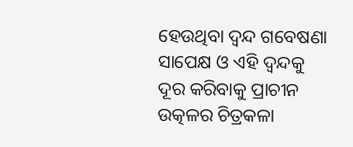ହେଉଥିବା ଦ୍ଵନ୍ଦ ଗବେଷଣା ସାପେକ୍ଷ ଓ ଏହି ଦ୍ଵନ୍ଦକୁ ଦୂର କରିବାକୁ ପ୍ରାଚୀନ ଉତ୍କଳର ଚିତ୍ରକଳା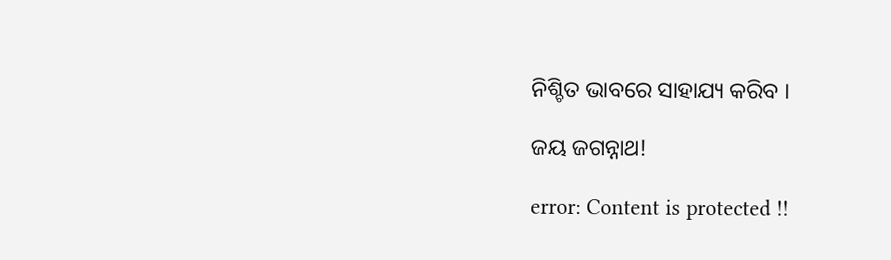ନିଶ୍ଚିତ ଭାବରେ ସାହାଯ୍ୟ କରିବ ।

ଜୟ ଜଗନ୍ନାଥ!

error: Content is protected !!